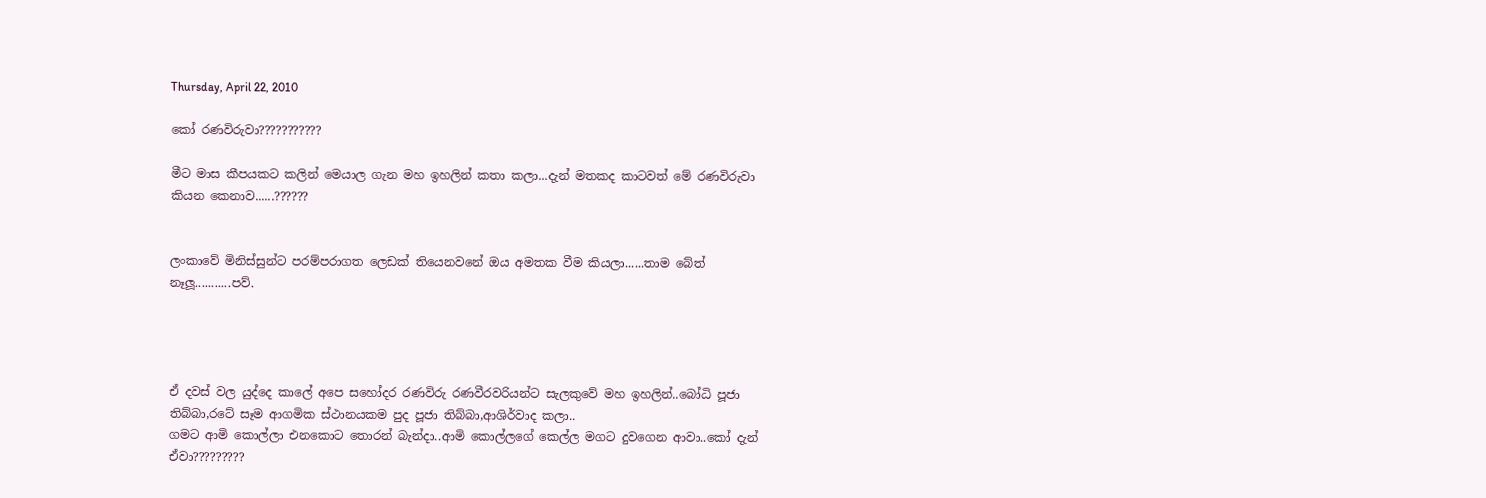Thursday, April 22, 2010

කෝ රණවිරුවා???????????

මීට මාස කීපයකට කලින් මෙයාල ගැන මහ ඉහලින් කතා කලා...දැන් මතකද කාටවත් මේ රණවිරුවා කියන කෙනාව......??????


ලංකාවේ මිනිස්සුන්ට පරම්පරාගත ලෙඩක් තියෙනවනේ ඔය අමතක වීම කියලා......තාම බේත් නෑලූ...........පව්.




ඒ දවස් වල යුද්දෙ කාලේ අපෙ සහෝදර රණවිරු රණවීරවරියන්ට සැලකුවේ මහ ඉහලින්..බෝධි පූජා තිබ්බා,රටේ සෑම ආගමික ස්ථානයකම පුද පූජා තිබ්බා,ආශිර්වාද කලා..
ගමට ආමි කොල්ලා එනකොට තොරන් බැන්දා..ආමි කොල්ලගේ කෙල්ල මගට දුවගෙන ආවා..කෝ දැන් ඒවා?????????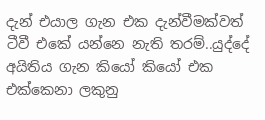දැන් එයාල ගැන එක දැන්වීමක්වත් ටීවී එකේ යන්නෙ නැති තරම්..යුද්දේ අයිතිය ගැන කියෝ කියෝ එක එක්කෙනා ලකුනු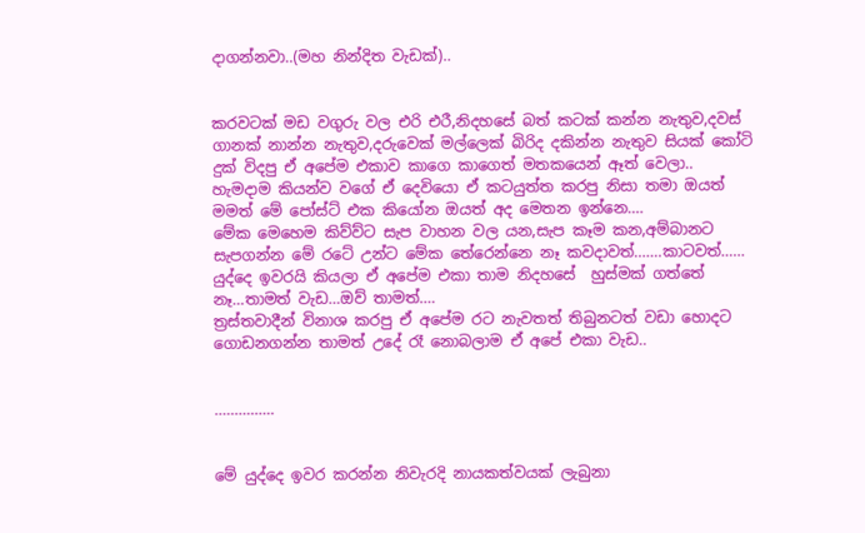දාගන්නවා..(මහ නින්දිත වැඩක්)..


කරවටක් මඩ වගුරු වල එරි එරී,නිදහසේ බත් කටක් කන්න නැතුව,දවස් ගානක් නාන්න නැතුව,දරුවෙක් මල්ලෙක් බිරිද දකින්න නැතුව සියක් කෝටි දුක් විදපු ඒ අපේම එකාව කාගෙ කාගෙත් මතකයෙන් ඈත් වෙලා..
හැමදාම කියන්ව වගේ ඒ දෙවියො ඒ කටයුත්ත කරපු නිසා තමා ඔයත් මමත් මේ පෝස්ට් එක කියෝන ඔයත් අද මෙතන ඉන්නෙ....
මේක මෙහෙම කිව්ව්ට සැප වාහන වල යන,සැප කෑම කන,අම්බානට සැපගන්න මේ රටේ උන්ට මේක තේරෙන්නෙ නෑ කවදාවත්.......කාටවත්......
යුද්දෙ ඉවරයි කියලා ඒ අපේම එකා තාම නිදහසේ  හුස්මක් ගත්තේ නෑ...තාමත් වැඩ...ඔව් තාමත්....
ත්‍රස්තවාදීන් විනාශ කරපු ඒ අපේම රට නැවතත් තිබුනටත් වඩා හොදට ගොඩනගන්න තාමත් උදේ රෑ නොබලාම ඒ අපේ එකා වැඩ..


...............


මේ යුද්දෙ ඉවර කරන්න නිවැරදි නායකත්වයක් ලැබුනා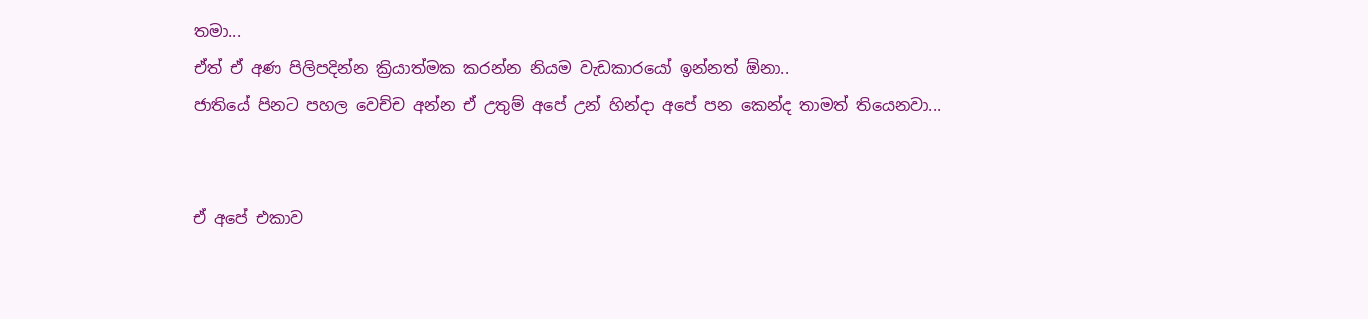තමා...
ඒත් ඒ අණ පිලිපදින්න ක්‍රියාත්මක කරන්න නියම වැඩකාරයෝ ඉන්නත් ඕනා..
ජාතියේ පිනට පහල වෙච්ච අන්න ඒ උතුම් අපේ උන් හින්දා අපේ පන කෙන්ද තාමත් තියෙනවා...


ඒ අපේ එකාව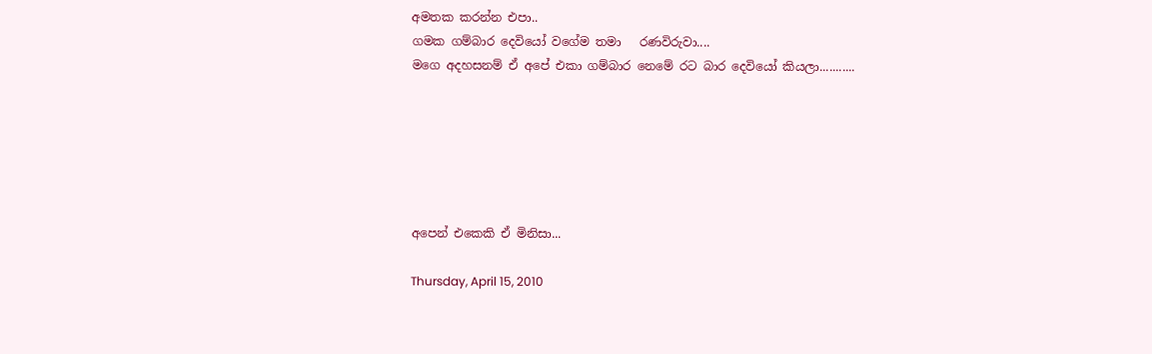අමතක කරන්න එපා..
ගමක ගම්බාර දෙවියෝ වගේම තමා   රණවිරුවා....
මගෙ අදහසනම් ඒ අපේ එකා ගම්බාර නෙමේ රට බාර දෙවියෝ කියලා...........






අපෙන් එකෙකි ඒ මිනිසා...

Thursday, April 15, 2010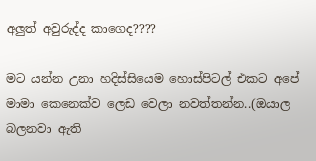අලුත් අවුරුද්ද කාගෙද????

මට යන්න උනා හදිස්සියෙම හොස්පිටල් එකට අපේ මාමා කෙනෙක්ව ලෙඩ වෙලා නවත්තන්න..(ඔයාල බලනවා ඇති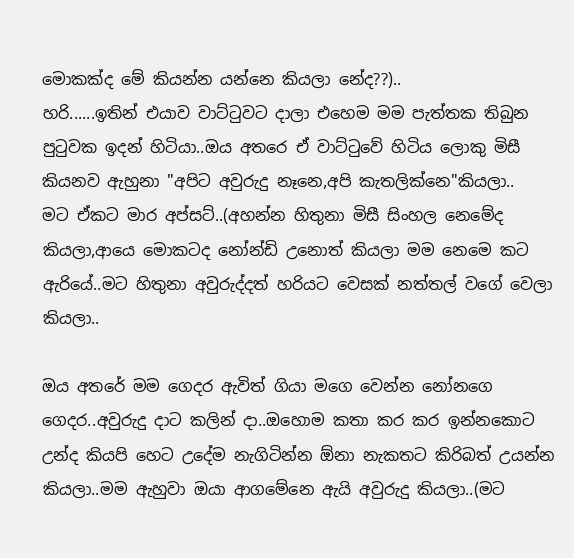මොකක්ද මේ කියන්න යන්නෙ කියලා නේද??)..
හරි......ඉතින් එයාව වාට්ටුවට දාලා එහෙම මම පැත්තක තිබුන පුටුවක ඉදන් හිටියා..ඔය අතරෙ ඒ වාට්ටුවේ හිටිය ලොකු මිසී කියනව ඇහුනා "අපිට අවුරුදු නෑනෙ,අපි කැතලික්නෙ"කියලා..
මට ඒකට මාර අප්සට්..(අහන්න හිතුනා මිසී සිංහල නෙමේද කියලා,ආයෙ මොකටද නෝන්ඩි උනොත් කියලා මම නෙමෙ කට ඇරියේ..මට හිතුනා අවුරුද්දත් හරියට වෙසක් නත්තල් වගේ වෙලා කියලා..

ඔය අතරේ මම ගෙදර ඇවිත් ගියා මගෙ වෙන්න නෝනගෙ ගෙදර..අවුරුදු දාට කලින් දා..ඔහොම කතා කර කර ඉන්නකොට උන්ද කියපි හෙට උදේම නැගිටින්න ඕනා නැකතට කිරිබත් උයන්න කියලා..මම ඇහුවා ඔයා ආගමේනෙ ඇයි අවුරුදු කියලා..(මට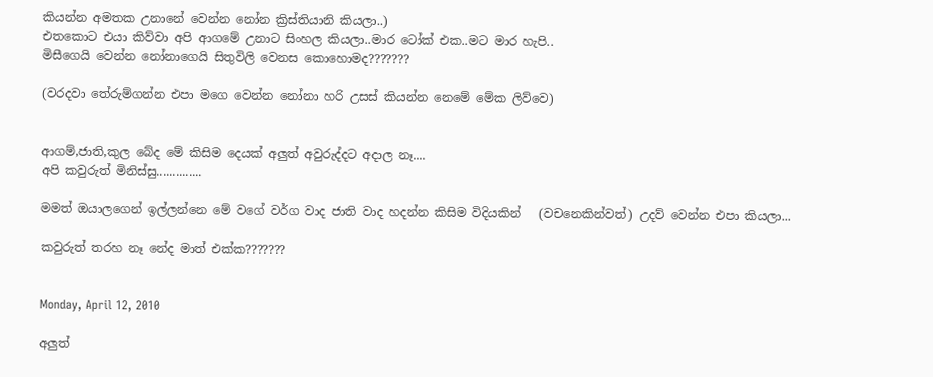කියන්න අමතක උනානේ වෙන්න නෝන ක්‍රිස්තියානි කියලා..)
එතකොට එයා කිව්වා අපි ආගමේ උනාට සිංහල කියලා..මාර ටෝක් එක..මට මාර හැපි..
මිසීගෙයි වෙන්න නෝනාගෙයි සිතුවිලි වෙනස කොහොමද???????

(වරදවා තේරුම්ගන්න එපා මගෙ වෙන්න නෝනා හරි උසස් කියන්න නෙමේ මේක ලිව්වෙ)


ආගම්,ජාති,කුල බේද මේ කිසිම දෙයක් අලුත් අවුරුද්දට අදාල නෑ....
අපි කවුරුත් මිනිස්සු..............

මමත් ඔයාලගෙන් ඉල්ලන්නෙ මේ වගේ වර්ග වාද ජාති වාද හදන්න කිසිම විදියකින්   (වචනෙකින්වත්) උදව් වෙන්න එපා කියලා...

කවුරුත් තරහ නෑ නේද මාත් එක්ක???????


Monday, April 12, 2010

අලුත්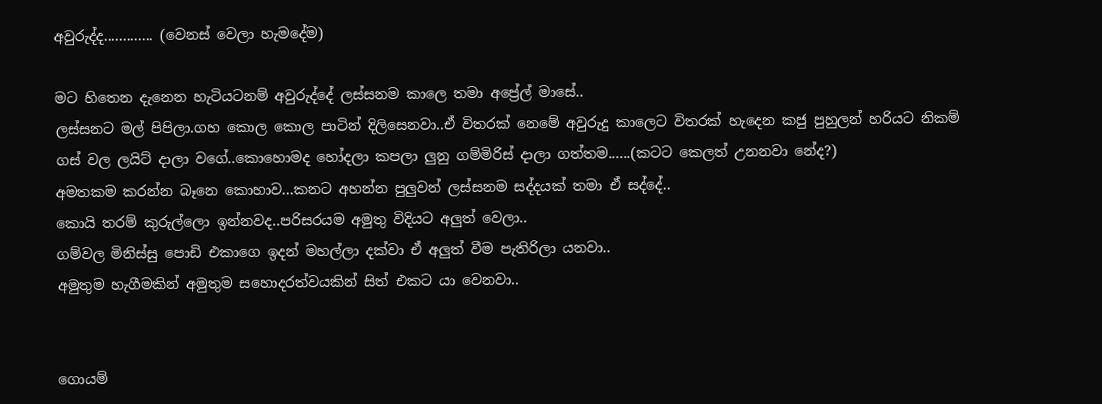අවුරුද්ද............. (වෙනස් වෙලා හැමදේම)

මට හිතෙන දැනෙන හැටියටනම් අවුරුද්දේ ලස්සනම කාලෙ තමා අප්‍රේල් මාසේ..
ලස්සනට මල් පිපිලා.ගහ කොල කොල පාටින් දිලිසෙනවා..ඒ විතරක් නෙමේ අවුරුදු කාලෙට විතරක් හැදෙන කජු පුහුලන් හරියට නිකම් ගස් වල ලයිට් දාලා වගේ..කොහොමද හෝදලා කපලා ලුනු ගම්මිරිස් දාලා ගත්තම......(කටට කෙලත් උනනවා නේද?)
අමතකම කරන්න බෑනෙ කොහාව...කනට අහන්න පුලුවන් ලස්සනම සද්දයක් තමා ඒ සද්දේ..
කොයි තරම් කුරුල්ලො ඉන්නවද..පරිසරයම අමුතු විදියට අලුත් වෙලා..
ගම්වල මිනිස්සු පොඩි එකාගෙ ඉදන් මහල්ලා දක්වා ඒ අලුත් වීම පැතිරිලා යනවා..
අමුතුම හැගීමකින් අමුතුම සහොදරත්වයකින් සිත් එකට යා වෙනවා..


ගොයම්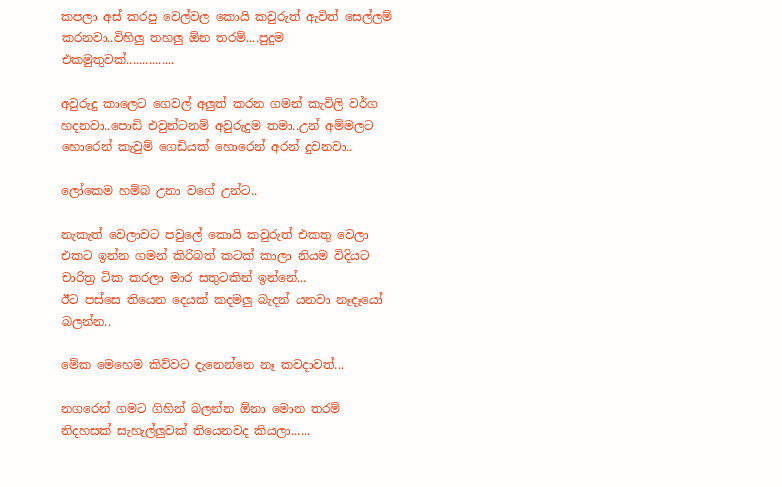කපලා අස් කරපු වෙල්වල කොයි කවුරුත් ඇවිත් සෙල්ලම් කරනවා..විහිලු තහලු ඕන තරම්....පුදුම එකමුතුවක්...............

අවුරුදු කාලෙට ගෙවල් අලුත් කරන ගමන් කැවිලි වර්ග හදනවා..පොඩි එවුන්ටනම් අවුරුදුම තමා..උන් අම්මලට හොරෙන් කැවුම් ගෙඩියක් හොරෙන් අරන් දුවනවා..

ලෝකෙම හම්බ උනා වගේ උන්ට..

නැකැත් වෙලාවට පවුලේ කොයි කවුරුත් එකතු වෙලා එකට ඉන්න ගමන් කිරිබත් කටක් කාලා නියම විදියට චාරිත්‍ර ටික කරලා මාර සතුටකින් ඉන්නේ...
ඊට පස්සෙ තියෙන දෙයක් කදමලු බැදන් යනවා නෑදෑයෝ බලන්න..

මේක මෙහෙම කිව්වට දැනෙන්නෙ නෑ කවදාවත්...

නගරෙන් ගමට ගිහින් බලන්න ඕනා මොන තරම් නිදහසක් සැහැල්ලුවක් තියෙනවද කියලා......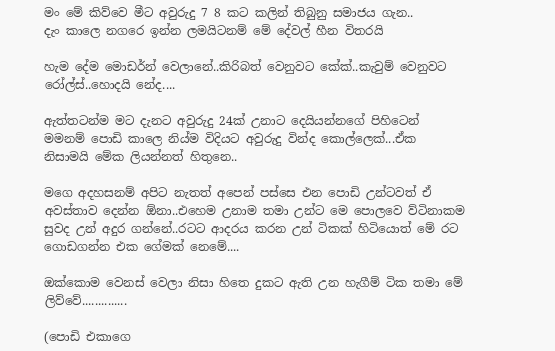මං මේ කිව්වෙ මීට අවුරුදු 7 8 කට කලින් තිබුනු සමාජය ගැන..
දැං කාලෙ නගරෙ ඉන්න ලමයිටනම් මේ දේවල් හීන විතරයි

හැම දේම මොඩර්න් වෙලානේ..කිරිබත් වෙනුවට කේක්..කැවුම් වෙනුවට රෝල්ස්..හොදයි නේද....

ඇත්තටන්ම මට දැනට අවුරුදු 24ක් උනාට දෙයියන්නගේ පිහිටෙන් මමනම් පොඩි කාලෙ නිය්ම විදියට අවුරුදු වින්ද කොල්ලෙක්...ඒක නිසාමයි මේක ලියන්නත් හිතුනෙ..

මගෙ අදහසනම් අපිට නැතත් අපෙන් පස්සෙ එන පොඩි උන්ටවත් ඒ අවස්තාව දෙන්න ඕනා..එහෙම උනාම තමා උන්ට මෙ පොලවෙ ව්ටිනාකම සුවද උන් අදුර ගන්නේ..රටට ආදරය කරන උන් ටිකක් හිටියොත් මේ රට ගොඩගන්න එක ගේමක් නෙමේ....

ඔක්කොම වෙනස් වෙලා නිසා හිතෙ දුකට ඇති උන හැගීම් ටික තමා මේ ලිව්වේ..............

(පොඩි එකාගෙ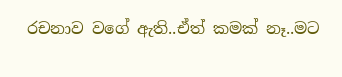රචනාව වගේ ඇති..ඒත් කමක් නෑ..මට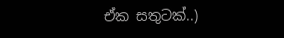ඒක සතුටක්..)